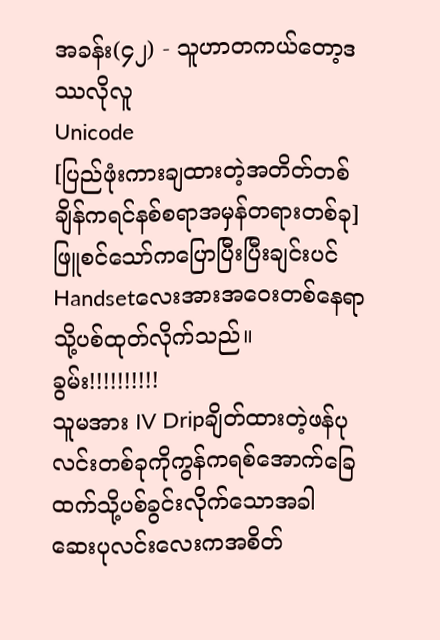အခန်း(၄၂) - သူဟာတကယ်တော့ဒဿလိုလူ
Unicode
[ပြည်ဖုံးကားချထားတဲ့အတိတ်တစ်ချိန်ကရင်နစ်စရာအမှန်တရားတစ်ခု]
ဖြူစင်သော်ကပြောပြီးပြီးချင်းပင် Handsetလေးအားအဝေးတစ်နေရာသို့ပစ်ထုတ်လိုက်သည်။
ခွမ်း!!!!!!!!!!
သူမအား IV Dripချိတ်ထားတဲ့ဖန်ပုလင်းတစ်ခုကိုကွန်ကရစ်အောက်ခြေထက်သို့ပစ်ခွင်းလိုက်သောအခါ ဆေးပုလင်းလေးကအစိတ်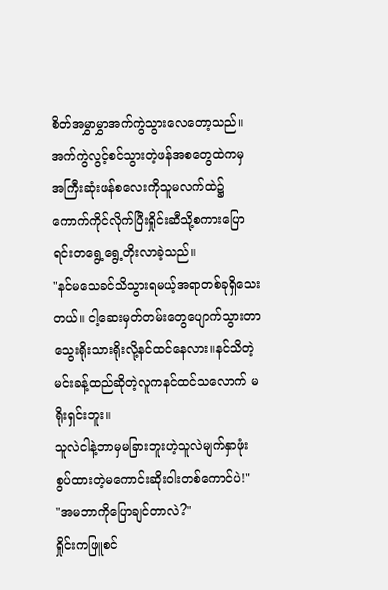စိတ်အမွှာမွှာအက်ကွဲသွားလေတော့သည်။
အက်ကွဲလွင့်စင်သွားတဲ့ဖန်အစတွေထဲကမှ အကြီးဆုံးဖန်စလေးကိုသူမလက်ထဲ၌ကောက်ကိုင်လိုက်ပြီးရှိုင်းဆီသို့စကားပြောရင်းတရွေ့ရွေ့တိုးလာခဲ့သည်။
"နင်မသေခင်သိသွားရမယ့်အရာတစ်ခုရှိသေးတယ်။ ငါ့ဆေးမှတ်တမ်းတွေပျောက်သွားတာသွေးရိုးသားရိုးလို့နင်ထင်နေလား။နင်သိတဲ့ မင်းခန့်ထည်ဆိုတဲ့လူကနင်ထင်သလောက် မရိုးရှင်းဘူး။
သူလဲငါနဲ့ဘာမှမခြားဘူးဟဲ့သူလဲမျက်နှာဖုံးစွပ်ထားတဲ့မကောင်းဆိုးဝါးတစ်ကောင်ပဲ!"
"အမဘာကိုပြောချင်တာလဲ?"
ရှိုင်းကဖြူစင်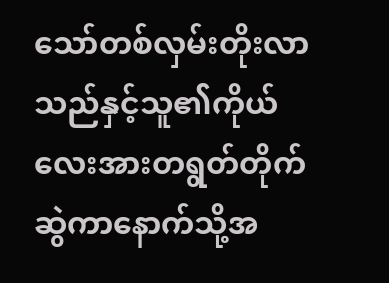သော်တစ်လှမ်းတိုးလာသည်နှင့်သူ၏ကိုယ်လေးအားတရွတ်တိုက်ဆွဲကာနောက်သို့အ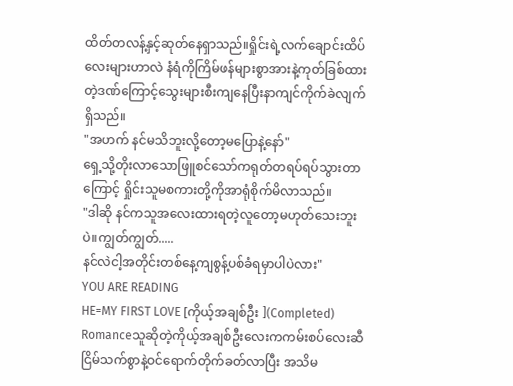ထိတ်တလန့်နှင့်ဆုတ်နေရှာသည်။ရှိုင်းရဲ့လက်ချောင်းထိပ်လေးများဟာလဲ နံရံကိုကြိမ်ဖန်များစွာအားနဲ့ကုတ်ခြစ်ထားတဲ့ဒဏ်ကြောင့်သွေးများစီးကျနေပြီးနာကျင်ကိုက်ခဲလျက်ရှိသည်။
"အဟက် နင်မသိဘူးလို့တော့မပြောနဲ့နော်"
ရှေ့သို့တိုးလာသောဖြူစင်သော်ကရုတ်တရပ်ရပ်သွားတာကြောင့် ရှိုင်းသူမစကားတို့ကိုအာရုံစိုက်မိလာသည်။
"ဒါဆို နင်ကသူအလေးထားရတဲ့လူတော့မဟုတ်သေးဘူးပဲ။ကျွတ်ကျွတ်.....
နင်လဲငါ့အတိုင်းတစ်နေ့ကျစွန့်ပစ်ခံရမှာပါပဲလား"
YOU ARE READING
HE=MY FIRST LOVE [ကိုယ့်အချစ်ဦး ](Completed)
Romanceသူဆိုတဲ့ကိုယ့်အချစ်ဦးလေးကကမ်းစပ်လေးဆီငြိမ်သက်စွာနဲ့ဝင်ရောက်တိုက်ခတ်လာပြီး အသိမ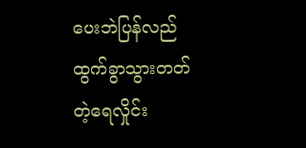ပေးဘဲပြန်လည်ထွက်ခွာသွားတတ်တဲ့ရေလှိုင်း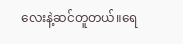လေးနဲ့ဆင်တူတယ်။ရေ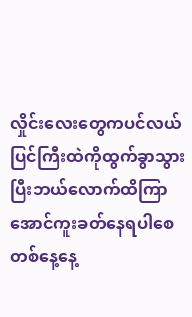လှိုင်းလေးတွေကပင်လယ်ပြင်ကြီးထဲကိုထွက်ခွာသွားပြီးဘယ်လောက်ထိကြာအောင်ကူးခတ်နေရပါစေ တစ်နေ့နေ့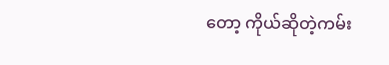တော့ ကိုယ်ဆိုတဲ့ကမ်း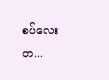စပ်လေးတ...